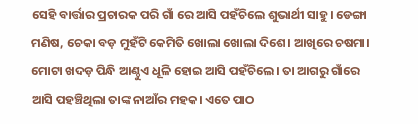ସେହି ବାର୍ତ୍ତାର ପ୍ରଚାରକ ପରି ଗାଁ ରେ ଆସି ପହଁଚିଲେ ଶୁଭାର୍ଥୀ ସାହୁ। ଡେଙ୍ଗା ମଣିଷ, ଚେକା ବଡ଼ ମୁହଁଟି କେମିତି ଖୋଲା ଖୋଲା ଦିଶେ। ଆଖିରେ ଚଷମା। ମୋଟା ଖଦଡ଼ ପିନ୍ଧି ଆଣ୍ଠୁଏ ଧୂଳି ହୋଇ ଆସି ପହଁଚିଲେ। ତା ଆଗରୁ ଗାଁରେ ଆସି ପହଞ୍ଚିଥିଲା ତାଙ୍କ ନାଆଁର ମହକ। ଏତେ ପାଠ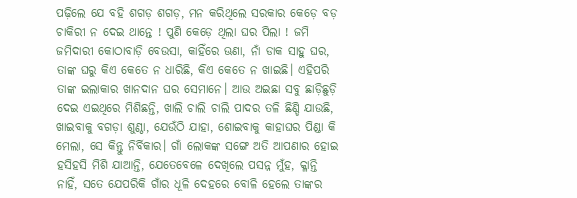ପଢ଼ିଲେ ଯେ ବହି ଶଗଡ଼ ଶଗଡ଼, ମନ କରିଥିଲେ ସରକାର କେଡ଼େ ବଡ଼ ଚାକିରୀ ନ ଦେଇ ଥାନ୍ତେ ! ପୁଣି କେଡ଼େ ଥିଲା ଘର ପିଲା ! ଜମି ଜମିଦାରୀ କୋଠାବାଡ଼ି ବେଉସା, କାହିଁରେ ଊଣା, ନାଁ ଡାକ ସାହୁ ଘର, ତାଙ୍କ ଘରୁ କିଏ କେତେ ନ ଧାରିଛି, କିଏ କେତେ ନ ଖାଇଛି। ଏହିପରି ତାଙ୍କ ଇଲାକାର ଖାନଦାନ ଘର ସେମାନେ। ଆଉ ଅଇଛା ସବୁ ଛାଡ଼ିଛୁଡ଼ି ଦେଇ ଏଇଥିରେ ମିଶିଛନ୍ତି, ଖାଲି ଚାଲି ଚାଲି ପାଦର ତଳି ଛିଣ୍ଡି ଯାଉଛି, ଖାଇବାକୁ ବଗଡ଼ା ଶୁଣ୍ଠା, ଯେଉଁଠି ଯାହା, ଶୋଇବାକୁ କାହାଘର ପିଣ୍ଡା କି ମେଲା, ସେ କିନ୍ତୁ ନିର୍ବିକାର। ଗାଁ ଲୋକଙ୍କ ସଙ୍ଗେ ଅତି ଆପଣାର ହୋଇ ହସିହସି ମିଶି ଯାଆନ୍ତି, ଯେତେବେଳେ ଦେଖିଲେ ପସନ୍ନ ମୁଁହ, କ୍ଳାନ୍ତି ନାହିଁ, ସତେ ଯେପରିକି ଗାଁର ଧୂଳି ଦେହରେ ବୋଳି ହେଲେ ତାଙ୍କର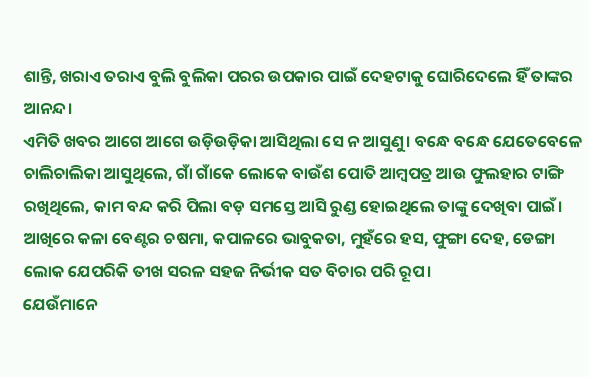ଶାନ୍ତି, ଖରାଏ ତରାଏ ବୁଲି ବୁଲିକା ପରର ଉପକାର ପାଇଁ ଦେହଟାକୁ ଘୋରିଦେଲେ ହିଁ ତାଙ୍କର ଆନନ୍ଦ।
ଏମିତି ଖବର ଆଗେ ଆଗେ ଉଡ଼ିଉଡ଼ିକା ଆସିଥିଲା ସେ ନ ଆସୁଣୁ। ବନ୍ଧେ ବନ୍ଧେ ଯେତେବେଳେ ଚାଲିଚାଲିକା ଆସୁଥିଲେ, ଗାଁ ଗାଁକେ ଲୋକେ ବାଉଁଶ ପୋତି ଆମ୍ବପତ୍ର ଆଉ ଫୁଲହାର ଟାଙ୍ଗି ରଖିଥିଲେ, କାମ ବନ୍ଦ କରି ପିଲା ବଡ଼ ସମସ୍ତେ ଆସି ରୁଣ୍ଡ ହୋଇଥିଲେ ତାଙ୍କୁ ଦେଖିବା ପାଇଁ। ଆଖିରେ କଳା ବେଣ୍ଟର ଚଷମା, କପାଳରେ ଭାବୁକତା, ମୁହଁରେ ହସ, ଫୁଙ୍ଗା ଦେହ, ଡେଙ୍ଗା ଲୋକ ଯେପରିକି ତୀଖ ସରଳ ସହଜ ନିର୍ଭୀକ ସତ ବିଚାର ପରି ରୂପ।
ଯେଉଁମାନେ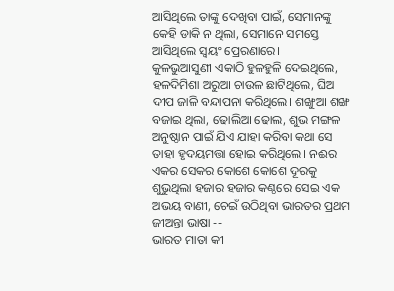ଆସିଥିଲେ ତାଙ୍କୁ ଦେଖିବା ପାଇଁ, ସେମାନଙ୍କୁ କେହି ଡାକି ନ ଥିଲା, ସେମାନେ ସମସ୍ତେ ଆସିଥିଲେ ସ୍ୱୟଂ ପ୍ରେରଣାରେ।
କୁଳଭୁଆସୁଣୀ ଏକାଠି ହୁଳହୁଳି ଦେଇଥିଲେ, ହଳଦିମିଶା ଅରୁଆ ଚାଉଳ ଛାଟିଥିଲେ, ଘିଅ ଦୀପ ଜାଳି ବନ୍ଦାପନା କରିଥିଲେ। ଶଙ୍ଖୁଆ ଶଙ୍ଖ ବଜାଇ ଥିଲା, ଢୋଲିଆ ଢୋଲ, ଶୁଭ ମଙ୍ଗଳ ଅନୁଷ୍ଠାନ ପାଇଁ ଯିଏ ଯାହା କରିବା କଥା ସେ ତାହା ହୃଦୟମତ୍ତା ହୋଇ କରିଥିଲେ। ନଈର ଏକର ସେକର କୋଶେ କୋଶେ ଦୂରକୁ ଶୁଭୁଥିଲା ହଜାର ହଜାର କଣ୍ଠରେ ସେଇ ଏକ ଅଭୟ ବାଣୀ, ଚେଇଁ ଉଠିଥିବା ଭାରତର ପ୍ରଥମ ଜୀଅନ୍ତା ଭାଷା --
ଭାରତ ମାତା କୀ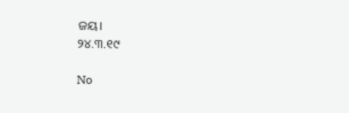ଜୟ।
୨୪.୩.୧୯

No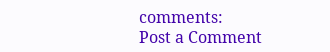comments:
Post a Comment